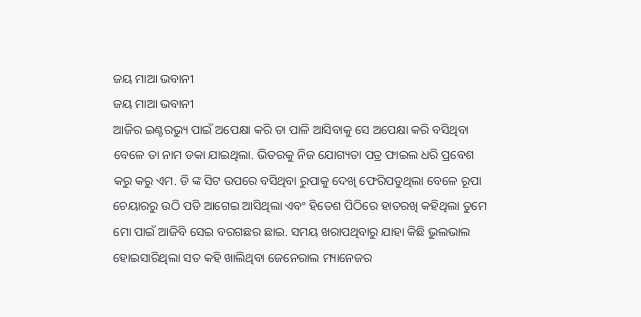ଜୟ ମାଆ ଭବାନୀ
ଜୟ ମାଆ ଭବାନୀ
ଆଜିର ଇଣ୍ଟରଭ୍ୟୁ ପାଇଁ ଅପେକ୍ଷା କରି ତା ପାଳି ଆସିବାକୁ ସେ ଅପେକ୍ଷା କରି ବସିଥିବା ବେଳେ ତା ନାମ ଡକା ଯାଇଥିଲା. ଭିତରକୁ ନିଜ ଯୋଗ୍ୟତା ପତ୍ର ଫାଇଲ ଧରି ପ୍ରବେଶ କରୁ କରୁ ଏମ. ଡି ଙ୍କ ସିଟ ଉପରେ ବସିଥିବା ରୁପାକୁ ଦେଖି ଫେରିପଡୁଥିଲା ବେଳେ ରୂପା ଚେୟାରରୁ ଉଠି ପଡି ଆଗେଇ ଆସିଥିଲା ଏବଂ ହିତେଶ ପିଠିରେ ହାତରଖି କହିଥିଲା ତୁମେ ମୋ ପାଇଁ ଆଜିବି ସେଇ ବରଗଛର ଛାଇ. ସମୟ ଖରାପଥିବାରୁ ଯାହା କିଛି ଭୁଲଭାଲ ହୋଇସାରିଥିଲା ସତ କହି ଖାଲିଥିବା ଜେନେରାଲ ମ୍ୟାନେଜର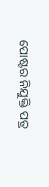ପୋଷ୍ଟର ନିଯୁକ୍ତି ପତ୍ର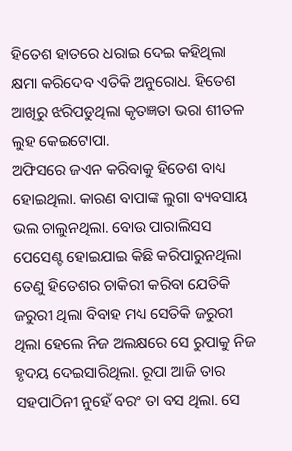ହିତେଶ ହାତରେ ଧରାଇ ଦେଇ କହିଥିଲା କ୍ଷମା କରିଦେବ ଏତିକି ଅନୁରୋଧ. ହିତେଶ ଆଖିରୁ ଝରିପଡୁଥିଲା କୃତଜ୍ଞତା ଭରା ଶୀତଳ ଲୁହ କେଇଟୋପା.
ଅଫିସରେ ଜଏନ କରିବାକୁ ହିତେଶ ବାଧ୍ୟ ହୋଇଥିଲା. କାରଣ ବାପାଙ୍କ ଲୁଗା ବ୍ୟବସାୟ ଭଲ ଚାଲୁନଥିଲା. ବୋଉ ପାରାଲିସସ ପେସେଣ୍ଟ ହୋଇଯାଇ କିଛି କରିପାରୁନଥିଲା ତେଣୁ ହିତେଶର ଚାକିରୀ କରିବା ଯେତିକି ଜରୁରୀ ଥିଲା ବିବାହ ମଧ୍ୟ ସେତିକି ଜରୁରୀ ଥିଲା ହେଲେ ନିଜ ଅଲକ୍ଷରେ ସେ ରୁପାକୁ ନିଜ ହୃଦୟ ଦେଇସାରିଥିଲା. ରୂପା ଆଜି ତାର ସହପାଠିନୀ ନୁହେଁ ବରଂ ତା ବସ ଥିଲା. ସେ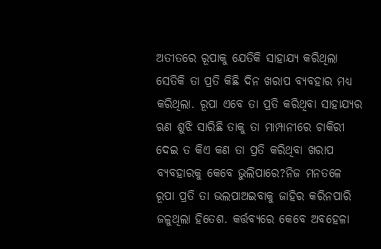ଅତୀତରେ ରୂପାକୁ ଯେତିକି ସାହାଯ୍ୟ କରିଥିଲା ସେତିକି ତା ପ୍ରତି କିଛି ଦିନ ଖରାପ ବ୍ୟବହାର ମଧ୍ୟ କରିଥିଲା. ରୂପା ଏବେ ତା ପ୍ରତି କରିଥିବା ସାହାଯ୍ୟର ଋଣ ଶୁଝି ସାରିଛି ତାକୁ ତା ମାମ୍ପାନୀରେ ଚାକିରୀ ଦେଇ ତ କିଏ କଣ ତା ପ୍ରତି କରିଥିବା ଖରାପ ବ୍ୟବହାରକୁ କେବେ ଭୁଲିପାରେ?ନିଜ ମନତଳେ ରୂପା ପ୍ରତି ତା ଭଲପାଅଇବାକୁ ଜାହିର କରିନପାରି ଜଳୁଥିଲା ହିତେଶ. କର୍ତ୍ତବ୍ୟରେ କେବେ ଅବହେଳା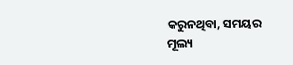କରୁନଥିବା, ସମୟର ମୂଲ୍ୟ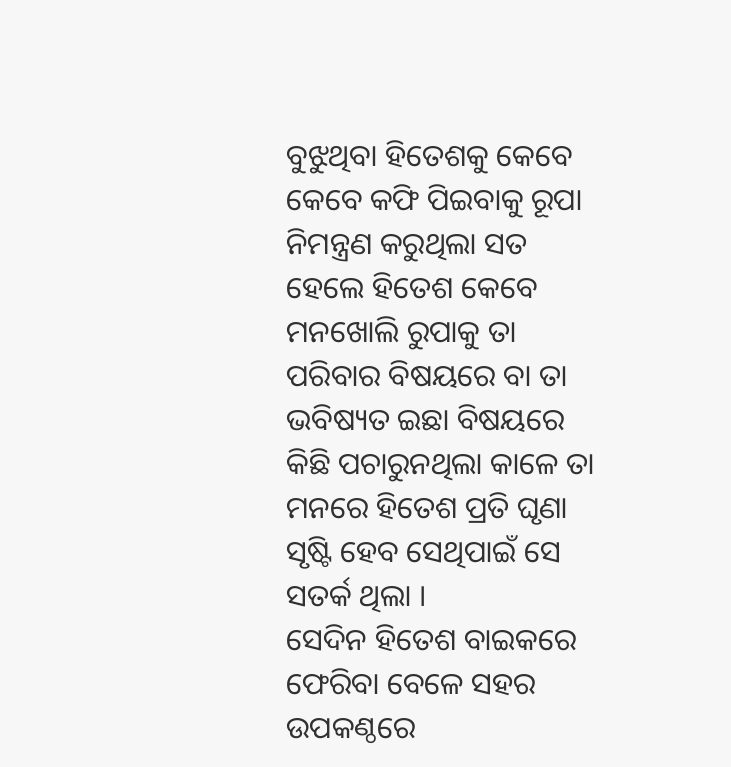ବୁଝୁଥିବା ହିତେଶକୁ କେବେ କେବେ କଫି ପିଇବାକୁ ରୂପା ନିମନ୍ତ୍ରଣ କରୁଥିଲା ସତ ହେଲେ ହିତେଶ କେବେ ମନଖୋଲି ରୁପାକୁ ତା ପରିବାର ବିଷୟରେ ବା ତା ଭବିଷ୍ୟତ ଇଛା ବିଷୟରେ କିଛି ପଚାରୁନଥିଲା କାଳେ ତା ମନରେ ହିତେଶ ପ୍ରତି ଘୃଣା ସୃଷ୍ଟି ହେବ ସେଥିପାଇଁ ସେ ସତର୍କ ଥିଲା ।
ସେଦିନ ହିତେଶ ବାଇକରେ ଫେରିବା ବେଳେ ସହର ଉପକଣ୍ଠରେ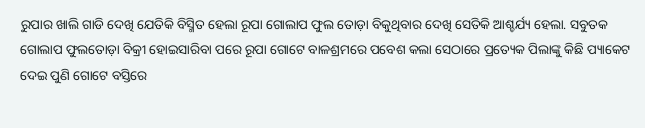ରୁପାର ଖାଲି ଗାଡି ଦେଖି ଯେତିକି ବିସ୍ମିତ ହେଲା ରୂପା ଗୋଲାପ ଫୁଲ ତୋଡ଼ା ବିକୁଥିବାର ଦେଖି ସେତିକି ଆଶ୍ଚର୍ଯ୍ୟ ହେଲା. ସବୁତକ ଗୋଲାପ ଫୁଲତୋଡ଼ା ବିକ୍ରୀ ହୋଇସାରିବା ପରେ ରୂପା ଗୋଟେ ବାଳଶ୍ରମରେ ପବେଶ କଲା ସେଠାରେ ପ୍ରତ୍ୟେକ ପିଲାଙ୍କୁ କିଛି ପ୍ୟାକେଟ ଦେଇ ପୁଣି ଗୋଟେ ବସ୍ତିରେ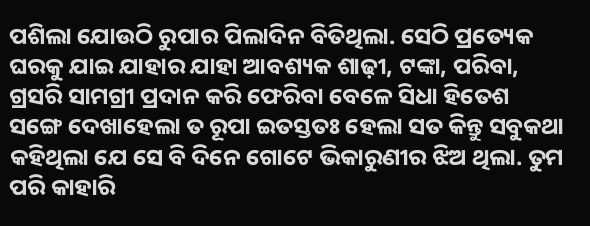ପଶିଲା ଯୋଉଠି ରୁପାର ପିଲାଦିନ ବିତିଥିଲା. ସେଠି ପ୍ରତ୍ୟେକ ଘରକୁ ଯାଇ ଯାହାର ଯାହା ଆବଶ୍ୟକ ଶାଢ଼ୀ, ଟଙ୍କା, ପରିବା, ଗ୍ରସରି ସାମଗ୍ରୀ ପ୍ରଦାନ କରି ଫେରିବା ବେଳେ ସିଧା ହିତେଶ ସଙ୍ଗେ ଦେଖାହେଲା ତ ରୂପା ଇତସ୍ତତଃ ହେଲା ସତ କିନ୍ତୁ ସବୁକଥା କହିଥିଲା ଯେ ସେ ବି ଦିନେ ଗୋଟେ ଭିକାରୁଣୀର ଝିଅ ଥିଲା. ତୁମ ପରି କାହାରି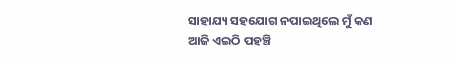ସାହାଯ୍ୟ ସହଯୋଗ ନପାଇଥିଲେ ମୁଁ କଣ ଆଜି ଏଇଠି ପହଞ୍ଚି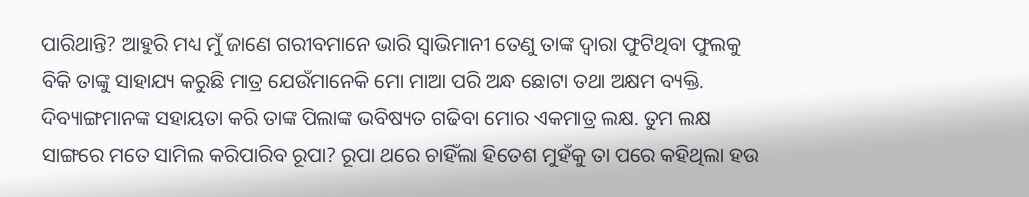ପାରିଥାନ୍ତି? ଆହୁରି ମଧ୍ୟ ମୁଁ ଜାଣେ ଗରୀବମାନେ ଭାରି ସ୍ୱାଭିମାନୀ ତେଣୁ ତାଙ୍କ ଦ୍ୱାରା ଫୁଟିଥିବା ଫୁଲକୁ ବିକି ତାଙ୍କୁ ସାହାଯ୍ୟ କରୁଛି ମାତ୍ର ଯେଉଁମାନେକି ମୋ ମାଆ ପରି ଅନ୍ଧ ଛୋଟା ତଥା ଅକ୍ଷମ ବ୍ୟକ୍ତି. ଦିବ୍ୟାଙ୍ଗମାନଙ୍କ ସହାୟତା କରି ତାଙ୍କ ପିଲାଙ୍କ ଭବିଷ୍ୟତ ଗଢିବା ମୋର ଏକମାତ୍ର ଲକ୍ଷ. ତୁମ ଲକ୍ଷ ସାଙ୍ଗରେ ମତେ ସାମିଲ କରିପାରିବ ରୂପା? ରୂପା ଥରେ ଚାହିଁଲା ହିତେଶ ମୁହଁକୁ ତା ପରେ କହିଥିଲା ହଉ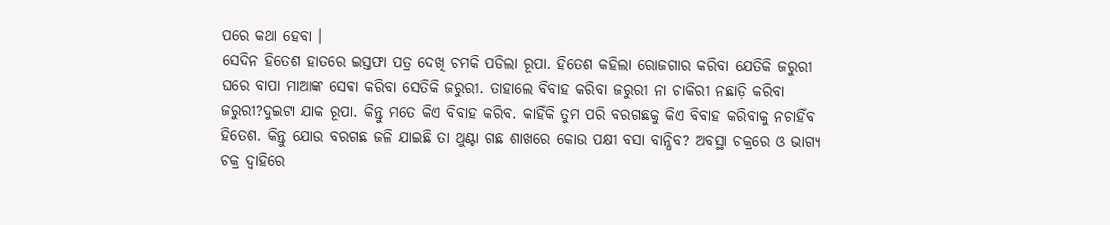ପରେ କଥା ହେବା ।
ସେଦିନ ହିତେଶ ହାତରେ ଇସ୍ତଫା ପତ୍ର ଦେଖି ଚମକି ପଡିଲା ରୂପା. ହିତେଶ କହିଲା ରୋଜଗାର କରିବା ଯେତିକି ଜରୁରୀ ଘରେ ବାପା ମାଆଙ୍କ ସେଵା କରିବା ସେତିକି ଜରୁରୀ. ତାହାଲେ ବିବାହ କରିବା ଜରୁରୀ ନା ଚାକିରୀ ନଛାଡ଼ି କରିବା ଜରୁରୀ?ଦୁଇଟା ଯାକ ରୂପା. କିନ୍ତୁ ମତେ କିଏ ବିବାହ କରିବ. କାହିଁକି ତୁମ ପରି ବରଗଛକୁ କିଏ ବିବାହ କରିବାକୁ ନଚାହିଁବ ହିତେଶ. କିନ୍ତୁ ଯୋଉ ବରଗଛ ଜଳି ଯାଇଛି ତା ଥୁଣ୍ଟା ଗଛ ଶାଖରେ କୋଉ ପକ୍ଷୀ ବସା ବାନ୍ଧିବ? ଅବସ୍ଥା ଚକ୍ରରେ ଓ ଭାଗ୍ୟ ଚକ୍ର ଦ୍ୱାହିରେ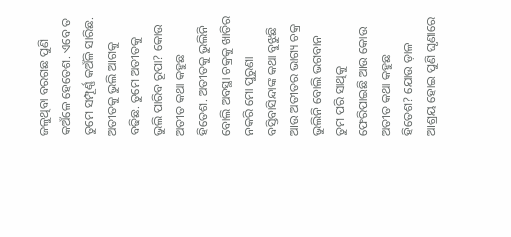ଜଳୁଥିବା ବରଗଛ ପୁଣି କଅଁଳେ ହେତେଶ. ଏବେ ତ ତୁମେ ସମ୍ପୂର୍ଣ୍ଣ କଅଁଳି ସାରିଛ. ଅତୀତକୁ ଭୁଲି ଆଗକୁ ବଢିଛ. ତୁମେ ଅତୀତକୁ ଭୁଲି ପାରିବ ରୂପା? କୋଉ ଅତୀତ କଥା କହୁଛ ହିତେଶ. ଅତୀତକୁ ଭୁଲିନି ବୋଲି ଅବସ୍ଥା ଚକ୍ରକୁ ଖାତିର ନକରି ମୋ ପୁରୁଣା ବସ୍ତିବାସିନ୍ଦାଙ୍କ କଥା ବୁଝୁଛି ଆଉ ଅତୀତର ଭାଗ୍ୟ ଚକ୍ର ଭୁଲିନି ବୋଲି ଭଗବାନ ତୁମ ପରି ସାଥିକୁ ଫେରିପାଇଛି ଆଉ କୋଉ ଅତୀତ କଥା କହୁଛ ହିତେଶ? ଯୋଉ ଡ଼ାଳ ଆଶ୍ରୟ ହୋଇ ପୁଣି ଘୃଣାରେ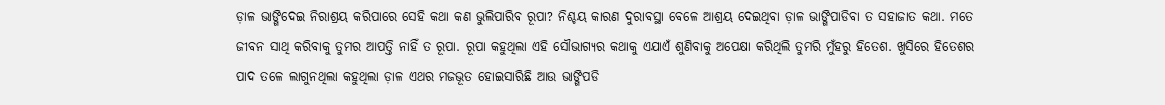ଡ଼ାଳ ଭାଙ୍ଗିଦେଇ ନିରାଶ୍ରୟ କରିପାରେ ସେହି କଥା କଣ ଭୁଲିପାରିବ ରୂପା? ନିଶ୍ଚୟ କାରଣ ଦୁରାବସ୍ଥା ବେଳେ ଆଶ୍ରୟ ଦେଇଥିବା ଡ଼ାଳ ଭାଙ୍ଗିପାଡିବା ତ ସହାଜାତ କଥା. ମତେ ଜୀବନ ସାଥି କରିବାକୁ ତୁମର ଆପତ୍ତି ନାହିଁ ତ ରୂପା. ରୂପା କହୁଥିଲା ଏହି ସୌଭାଗ୍ୟର କଥାକୁ ଏଯାଏଁ ଶୁଣିବାକୁ ଅପେକ୍ଷା କରିଥିଲି ତୁମରି ମୁଁହରୁ ହିତେଶ. ଖୁସିରେ ହିତେଶର ପାଦ ତଳେ ଲାଗୁନଥିଲା କହୁଥିଲା ଡ଼ାଳ ଏଥର ମଜଭୂତ ହୋଇସାରିଛି ଆଉ ଭାଙ୍ଗିପଡି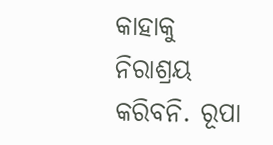କାହାକୁ ନିରାଶ୍ରୟ କରିବନି. ରୂପା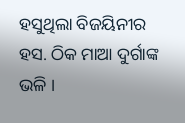ହସୁଥିଲା ବିଜୟିନୀର ହସ. ଠିକ ମାଆ ଦୁର୍ଗାଙ୍କ ଭଳି ।